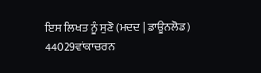ਇਸ ਲਿਖਤ ਨੂੰ ਸੁਣੋ (ਮਦਦ | ਡਾਊਨਲੋਡ)
44029ਵਾਂਕਾਚਰਨ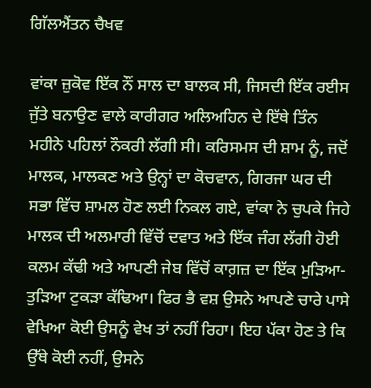ਗਿੱਲਐਂਤਨ ਚੈਖਵ

ਵਾਂਕਾ ਜ਼ੁਕੋਵ ਇੱਕ ਨੌਂ ਸਾਲ ਦਾ ਬਾਲਕ ਸੀ, ਜਿਸਦੀ ਇੱਕ ਰਈਸ ਜੁੱਤੇ ਬਨਾਉਣ ਵਾਲੇ ਕਾਰੀਗਰ ਅਲਿਅਹਿਨ ਦੇ ਇੱਥੇ ਤਿੰਨ ਮਹੀਨੇ ਪਹਿਲਾਂ ਨੌਕਰੀ ਲੱਗੀ ਸੀ। ਕਰਿਸਮਸ ਦੀ ਸ਼ਾਮ ਨੂੰ, ਜਦੋਂ ਮਾਲਕ, ਮਾਲਕਣ ਅਤੇ ਉਨ੍ਹਾਂ ਦਾ ਕੋਚਵਾਨ, ਗਿਰਜਾ ਘਰ ਦੀ ਸਭਾ ਵਿੱਚ ਸ਼ਾਮਲ ਹੋਣ ਲਈ ਨਿਕਲ ਗਏ, ਵਾਂਕਾ ਨੇ ਚੁਪਕੇ ਜਿਹੇ ਮਾਲਕ ਦੀ ਅਲਮਾਰੀ ਵਿੱਚੋਂ ਦਵਾਤ ਅਤੇ ਇੱਕ ਜੰਗ ਲੱਗੀ ਹੋਈ ਕਲਮ ਕੱਢੀ ਅਤੇ ਆਪਣੀ ਜੇਬ ਵਿੱਚੋਂ ਕਾਗ਼ਜ਼ ਦਾ ਇੱਕ ਮੁੜਿਆ-ਤੁੜਿਆ ਟੁਕੜਾ ਕੱਢਿਆ। ਫਿਰ ਭੈ ਵਸ਼ ਉਸਨੇ ਆਪਣੇ ਚਾਰੇ ਪਾਸੇ ਵੇਖਿਆ ਕੋਈ ਉਸਨੂੰ ਵੇਖ ਤਾਂ ਨਹੀਂ ਰਿਹਾ। ਇਹ ਪੱਕਾ ਹੋਣ ਤੇ ਕਿ ਉੱਥੇ ਕੋਈ ਨਹੀਂ, ਉਸਨੇ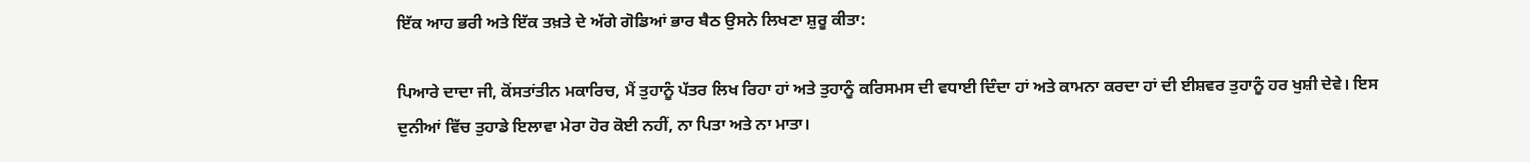ਇੱਕ ਆਹ ਭਰੀ ਅਤੇ ਇੱਕ ਤਖ਼ਤੇ ਦੇ ਅੱਗੇ ਗੋਡਿਆਂ ਭਾਰ ਬੈਠ ਉਸਨੇ ਲਿਖਣਾ ਸ਼ੁਰੂ ਕੀਤਾ:

ਪਿਆਰੇ ਦਾਦਾ ਜੀ, ਕੋਂਸਤਾਂਤੀਨ ਮਕਾਰਿਚ, ਮੈਂ ਤੁਹਾਨੂੰ ਪੱਤਰ ਲਿਖ ਰਿਹਾ ਹਾਂ ਅਤੇ ਤੁਹਾਨੂੰ ਕਰਿਸਮਸ ਦੀ ਵਧਾਈ ਦਿੰਦਾ ਹਾਂ ਅਤੇ ਕਾਮਨਾ ਕਰਦਾ ਹਾਂ ਦੀ ਈਸ਼ਵਰ ਤੁਹਾਨੂੰ ਹਰ ਖੁਸ਼ੀ ਦੇਵੇ। ਇਸ ਦੁਨੀਆਂ ਵਿੱਚ ਤੁਹਾਡੇ ਇਲਾਵਾ ਮੇਰਾ ਹੋਰ ਕੋਈ ਨਹੀਂ, ਨਾ ਪਿਤਾ ਅਤੇ ਨਾ ਮਾਤਾ।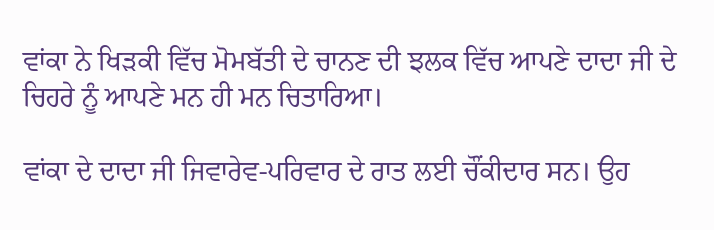ਵਾਂਕਾ ਨੇ ਖਿੜਕੀ ਵਿੱਚ ਮੋਮਬੱਤੀ ਦੇ ਚਾਨਣ ਦੀ ਝਲਕ ਵਿੱਚ ਆਪਣੇ ਦਾਦਾ ਜੀ ਦੇ ਚਿਹਰੇ ਨੂੰ ਆਪਣੇ ਮਨ ਹੀ ਮਨ ਚਿਤਾਰਿਆ।

ਵਾਂਕਾ ਦੇ ਦਾਦਾ ਜੀ ਜਿਵਾਰੇਵ-ਪਰਿਵਾਰ ਦੇ ਰਾਤ ਲਈ ਚੌਂਕੀਦਾਰ ਸਨ। ਉਹ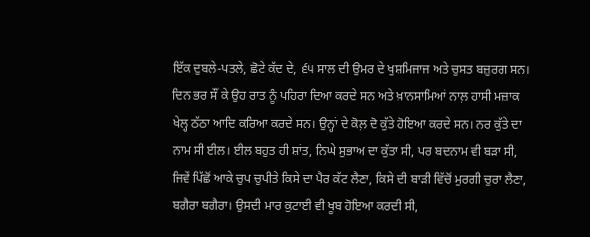ਇੱਕ ਦੁਬਲੇ-ਪਤਲੇ, ਛੋਟੇ ਕੱਦ ਦੇ, ੬੫ ਸਾਲ ਦੀ ਉਮਰ ਦੇ ਖੁਸ਼ਮਿਜਾਜ ਅਤੇ ਚੁਸਤ ਬਜ਼ੁਰਗ ਸਨ। ਦਿਨ ਭਰ ਸੌਂ ਕੇ ਉਹ ਰਾਤ ਨੂੰ ਪਹਿਰਾ ਦਿਆ ਕਰਦੇ ਸਨ ਅਤੇ ਖ਼ਾਨਸਾਮਿਆਂ ਨਾਲ਼ ਹਾਸੀ ਮਜ਼ਾਕ ਖੇਲ੍ਹ ਠੱਠਾ ਆਦਿ ਕਰਿਆ ਕਰਦੇ ਸਨ। ਉਨ੍ਹਾਂ ਦੇ ਕੋਲ਼ ਦੋ ਕੁੱਤੇ ਹੋਇਆ ਕਰਦੇ ਸਨ। ਨਰ ਕੁੱਤੇ ਦਾ ਨਾਮ ਸੀ ਈਲ। ਈਲ ਬਹੁਤ ਹੀ ਸ਼ਾਂਤ, ਨਿਘੇ ਸੁਭਾਅ ਦਾ ਕੁੱਤਾ ਸੀ, ਪਰ ਬਦਨਾਮ ਵੀ ਬੜਾ ਸੀ, ਜਿਵੇਂ ਪਿੱਛੋਂ ਆਕੇ ਚੁਪ ਚੁਪੀਤੇ ਕਿਸੇ ਦਾ ਪੈਰ ਕੱਟ ਲੈਣਾ, ਕਿਸੇ ਦੀ ਬਾੜੀ ਵਿੱਚੋਂ ਮੁਰਗੀ ਚੁਰਾ ਲੈਣਾ, ਬਗੈਰਾ ਬਗੈਰਾ। ਉਸਦੀ ਮਾਰ ਕੁਟਾਈ ਵੀ ਖੂਬ ਹੋਇਆ ਕਰਦੀ ਸੀ,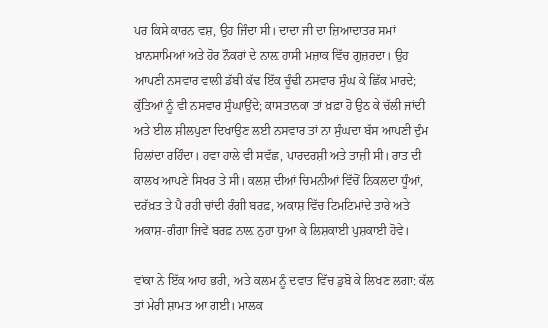ਪਰ ਕਿਸੇ ਕਾਰਨ ਵਸ਼, ਉਹ ਜਿੰਦਾ ਸੀ। ਦਾਦਾ ਜੀ ਦਾ ਜ਼ਿਆਦਾਤਰ ਸਮਾਂ ਖ਼ਾਨਸਾਮਿਆਂ ਅਤੇ ਹੋਰ ਨੌਕਰਾਂ ਦੇ ਨਾਲ਼ ਹਾਸੀ ਮਜ਼ਾਕ ਵਿੱਚ ਗੁਜ਼ਰਦਾ। ਉਹ ਆਪਣੀ ਨਸਵਾਰ ਵਾਲੀ ਡੱਬੀ ਕੱਢ ਇੱਕ ਚੂੰਢੀ ਨਸਵਾਰ ਸੁੰਘ ਕੇ ਛਿੱਕ ਮਾਰਦੇ; ਕੁੱਤਿਆਂ ਨੂੰ ਵੀ ਨਸਵਾਰ ਸੁੰਘਾਉਂਦੇ; ਕਾਸਤਾਨਕਾ ਤਾਂ ਖ਼ਫ਼ਾ ਹੋ ਉਠ ਕੇ ਚੱਲੀ ਜਾਂਦੀ ਅਤੇ ਈਲ ਸ਼ੀਲਪੁਣਾ ਦਿਖਾਉਣ ਲਈ ਨਸਵਾਰ ਤਾਂ ਨਾ ਸੁੰਘਦਾ ਬੱਸ ਆਪਣੀ ਦੁੰਮ ਹਿਲਾਂਦਾ ਰਹਿੰਦਾ। ਹਵਾ ਹਾਲੇ ਵੀ ਸਵੱਛ, ਪਾਰਦਰਸ਼ੀ ਅਤੇ ਤਾਜ਼ੀ ਸੀ। ਰਾਤ ਦੀ ਕਾਲਖ ਆਪਣੇ ਸਿਖਰ ਤੇ ਸੀ। ਕਲਸ਼ ਦੀਆਂ ਚਿਮਨੀਆਂ ਵਿੱਚੋਂ ਨਿਕਲਦਾ ਧੂੰਆਂ, ਦਰੱਖ਼ਤ ਤੇ ਪੈ ਰਹੀ ਚਾਂਦੀ ਰੰਗੀ ਬਰਫ਼, ਅਕਾਸ਼ ਵਿੱਚ ਟਿਮਟਿਮਾਂਦੇ ਤਾਰੇ ਅਤੇ ਅਕਾਸ਼-ਗੰਗਾ ਜਿਵੇਂ ਬਰਫ਼ ਨਾਲ਼ ਨੁਹਾ ਧੁਆ ਕੇ ਲਿਸ਼ਕਾਈ ਪੁਸ਼ਕਾਈ ਹੋਵੇ।

ਵਾਂਕਾ ਨੇ ਇੱਕ ਆਹ ਭਰੀ, ਅਤੇ ਕਲਮ ਨੂੰ ਦਵਾਤ ਵਿੱਚ ਡੁਬੋ ਕੇ ਲਿਖਣ ਲਗਾ: ਕੱਲ ਤਾਂ ਮੇਰੀ ਸ਼ਾਮਤ ਆ ਗਈ। ਮਾਲਕ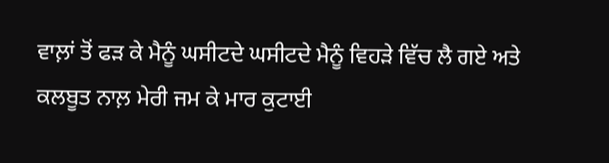ਵਾਲ਼ਾਂ ਤੋਂ ਫੜ ਕੇ ਮੈਨੂੰ ਘਸੀਟਦੇ ਘਸੀਟਦੇ ਮੈਨੂੰ ਵਿਹੜੇ ਵਿੱਚ ਲੈ ਗਏ ਅਤੇ ਕਲਬੂਤ ਨਾਲ਼ ਮੇਰੀ ਜਮ ਕੇ ਮਾਰ ਕੁਟਾਈ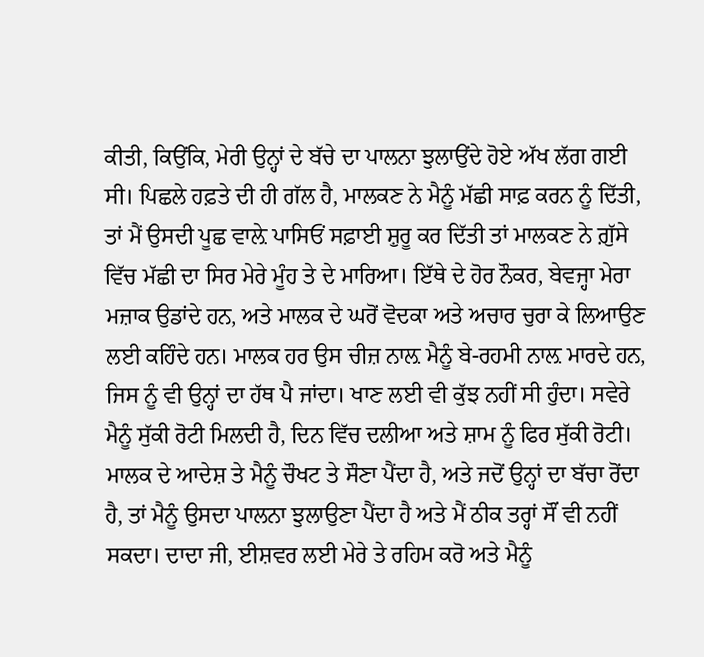ਕੀਤੀ, ਕਿਉਂਕਿ, ਮੇਰੀ ਉਨ੍ਹਾਂ ਦੇ ਬੱਚੇ ਦਾ ਪਾਲਨਾ ਝੁਲਾਉਂਦੇ ਹੋਏ ਅੱਖ ਲੱਗ ਗਈ ਸੀ। ਪਿਛਲੇ ਹਫ਼ਤੇ ਦੀ ਹੀ ਗੱਲ ਹੈ, ਮਾਲਕਣ ਨੇ ਮੈਨੂੰ ਮੱਛੀ ਸਾਫ਼ ਕਰਨ ਨੂੰ ਦਿੱਤੀ, ਤਾਂ ਮੈਂ ਉਸਦੀ ਪੂਛ ਵਾਲ਼ੇ ਪਾਸਿਓਂ ਸਫ਼ਾਈ ਸ਼ੁਰੂ ਕਰ ਦਿੱਤੀ ਤਾਂ ਮਾਲਕਣ ਨੇ ਗ਼ੁੱਸੇ ਵਿੱਚ ਮੱਛੀ ਦਾ ਸਿਰ ਮੇਰੇ ਮੂੰਹ ਤੇ ਦੇ ਮਾਰਿਆ। ਇੱਥੇ ਦੇ ਹੋਰ ਨੌਕਰ, ਬੇਵਜ੍ਹਾ ਮੇਰਾ ਮਜ਼ਾਕ ਉਡਾਂਦੇ ਹਨ, ਅਤੇ ਮਾਲਕ ਦੇ ਘਰੋਂ ਵੋਦਕਾ ਅਤੇ ਅਚਾਰ ਚੁਰਾ ਕੇ ਲਿਆਉਣ ਲਈ ਕਹਿੰਦੇ ਹਨ। ਮਾਲਕ ਹਰ ਉਸ ਚੀਜ਼ ਨਾਲ਼ ਮੈਨੂੰ ਬੇ-ਰਹਮੀ ਨਾਲ਼ ਮਾਰਦੇ ਹਨ, ਜਿਸ ਨੂੰ ਵੀ ਉਨ੍ਹਾਂ ਦਾ ਹੱਥ ਪੈ ਜਾਂਦਾ। ਖਾਣ ਲਈ ਵੀ ਕੁੱਝ ਨਹੀਂ ਸੀ ਹੁੰਦਾ। ਸਵੇਰੇ ਮੈਨੂੰ ਸੁੱਕੀ ਰੋਟੀ ਮਿਲਦੀ ਹੈ, ਦਿਨ ਵਿੱਚ ਦਲੀਆ ਅਤੇ ਸ਼ਾਮ ਨੂੰ ਫਿਰ ਸੁੱਕੀ ਰੋਟੀ। ਮਾਲਕ ਦੇ ਆਦੇਸ਼ ਤੇ ਮੈਨੂੰ ਚੌਖਟ ਤੇ ਸੌਣਾ ਪੈਂਦਾ ਹੈ, ਅਤੇ ਜਦੋਂ ਉਨ੍ਹਾਂ ਦਾ ਬੱਚਾ ਰੋਂਦਾ ਹੈ, ਤਾਂ ਮੈਨੂੰ ਉਸਦਾ ਪਾਲਨਾ ਝੁਲਾਉਣਾ ਪੈਂਦਾ ਹੈ ਅਤੇ ਮੈਂ ਠੀਕ ਤਰ੍ਹਾਂ ਸੌਂ ਵੀ ਨਹੀਂ ਸਕਦਾ। ਦਾਦਾ ਜੀ, ਈਸ਼ਵਰ ਲਈ ਮੇਰੇ ਤੇ ਰਹਿਮ ਕਰੋ ਅਤੇ ਮੈਨੂੰ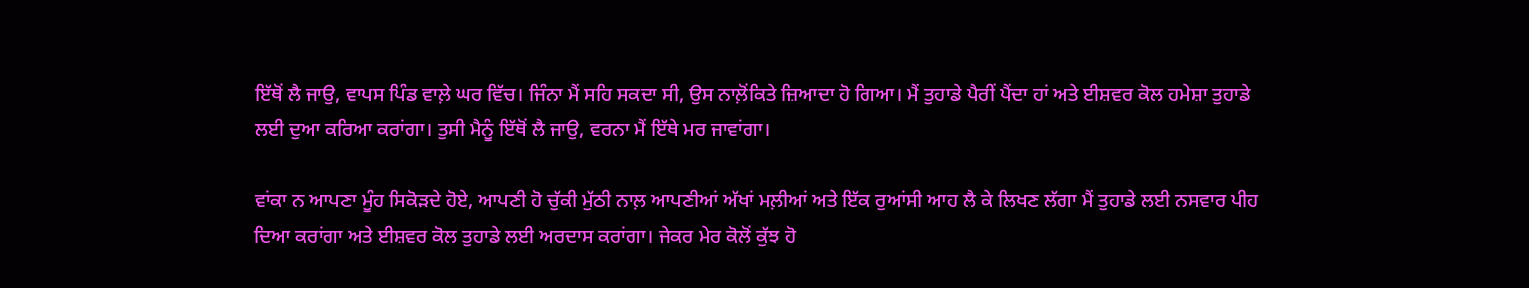ਇੱਥੋਂ ਲੈ ਜਾਉ, ਵਾਪਸ ਪਿੰਡ ਵਾਲ਼ੇ ਘਰ ਵਿੱਚ। ਜਿੰਨਾ ਮੈਂ ਸਹਿ ਸਕਦਾ ਸੀ, ਉਸ ਨਾਲ਼ੋਂਕਿਤੇ ਜ਼ਿਆਦਾ ਹੋ ਗਿਆ। ਮੈਂ ਤੁਹਾਡੇ ਪੈਰੀਂ ਪੈਂਦਾ ਹਾਂ ਅਤੇ ਈਸ਼ਵਰ ਕੋਲ ਹਮੇਸ਼ਾ ਤੁਹਾਡੇ ਲਈ ਦੁਆ ਕਰਿਆ ਕਰਾਂਗਾ। ਤੁਸੀ ਮੈਨੂੰ ਇੱਥੋਂ ਲੈ ਜਾਉ, ਵਰਨਾ ਮੈਂ ਇੱਥੇ ਮਰ ਜਾਵਾਂਗਾ।

ਵਾਂਕਾ ਨ ਆਪਣਾ ਮੂੰਹ ਸਿਕੋੜਦੇ ਹੋਏ, ਆਪਣੀ ਹੋ ਚੁੱਕੀ ਮੁੱਠੀ ਨਾਲ਼ ਆਪਣੀਆਂ ਅੱਖਾਂ ਮਲ਼ੀਆਂ ਅਤੇ ਇੱਕ ਰੁਆਂਸੀ ਆਹ ਲੈ ਕੇ ਲਿਖਣ ਲੱਗਾ ਮੈਂ ਤੁਹਾਡੇ ਲਈ ਨਸਵਾਰ ਪੀਹ ਦਿਆ ਕਰਾਂਗਾ ਅਤੇ ਈਸ਼ਵਰ ਕੋਲ ਤੁਹਾਡੇ ਲਈ ਅਰਦਾਸ ਕਰਾਂਗਾ। ਜੇਕਰ ਮੇਰ ਕੋਲੋਂ ਕੁੱਝ ਹੋ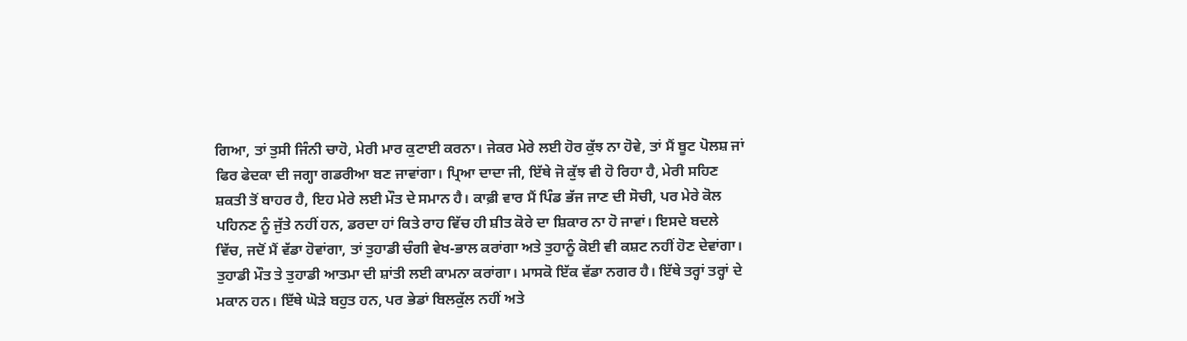ਗਿਆ, ਤਾਂ ਤੁਸੀ ਜਿੰਨੀ ਚਾਹੋ, ਮੇਰੀ ਮਾਰ ਕੁਟਾਈ ਕਰਨਾ। ਜੇਕਰ ਮੇਰੇ ਲਈ ਹੋਰ ਕੁੱਝ ਨਾ ਹੋਵੇ, ਤਾਂ ਮੈਂ ਬੂਟ ਪੋਲਸ਼ ਜਾਂ ਫਿਰ ਫੇਦਕਾ ਦੀ ਜਗ੍ਹਾ ਗਡਰੀਆ ਬਣ ਜਾਵਾਂਗਾ। ਪ੍ਰਿਆ ਦਾਦਾ ਜੀ, ਇੱਥੇ ਜੋ ਕੁੱਝ ਵੀ ਹੋ ਰਿਹਾ ਹੈ, ਮੇਰੀ ਸਹਿਣ ਸ਼ਕਤੀ ਤੋਂ ਬਾਹਰ ਹੈ, ਇਹ ਮੇਰੇ ਲਈ ਮੌਤ ਦੇ ਸਮਾਨ ਹੈ। ਕਾਫ਼ੀ ਵਾਰ ਮੈਂ ਪਿੰਡ ਭੱਜ ਜਾਣ ਦੀ ਸੋਚੀ, ਪਰ ਮੇਰੇ ਕੋਲ ਪਹਿਨਣ ਨੂੰ ਜੁੱਤੇ ਨਹੀਂ ਹਨ, ਡਰਦਾ ਹਾਂ ਕਿਤੇ ਰਾਹ ਵਿੱਚ ਹੀ ਸ਼ੀਤ ਕੋਰੇ ਦਾ ਸ਼ਿਕਾਰ ਨਾ ਹੋ ਜਾਵਾਂ। ਇਸਦੇ ਬਦਲੇ ਵਿੱਚ, ਜਦੋਂ ਮੈਂ ਵੱਡਾ ਹੋਵਾਂਗਾ, ਤਾਂ ਤੁਹਾਡੀ ਚੰਗੀ ਵੇਖ-ਭਾਲ ਕਰਾਂਗਾ ਅਤੇ ਤੁਹਾਨੂੰ ਕੋਈ ਵੀ ਕਸ਼ਟ ਨਹੀਂ ਹੋਣ ਦੇਵਾਂਗਾ। ਤੁਹਾਡੀ ਮੌਤ ਤੇ ਤੁਹਾਡੀ ਆਤਮਾ ਦੀ ਸ਼ਾਂਤੀ ਲਈ ਕਾਮਨਾ ਕਰਾਂਗਾ। ਮਾਸਕੋ ਇੱਕ ਵੱਡਾ ਨਗਰ ਹੈ। ਇੱਥੇ ਤਰ੍ਹਾਂ ਤਰ੍ਹਾਂ ਦੇ ਮਕਾਨ ਹਨ। ਇੱਥੇ ਘੋੜੇ ਬਹੁਤ ਹਨ, ਪਰ ਭੇਡਾਂ ਬਿਲਕੁੱਲ ਨਹੀਂ ਅਤੇ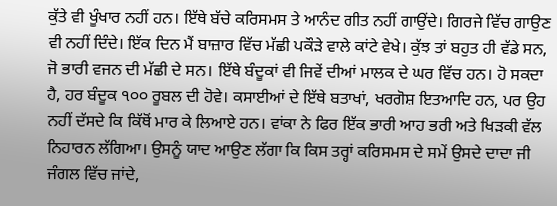ਕੁੱਤੇ ਵੀ ਖੂੰਖਾਰ ਨਹੀਂ ਹਨ। ਇੱਥੇ ਬੱਚੇ ਕਰਿਸਮਸ ਤੇ ਆਨੰਦ ਗੀਤ ਨਹੀਂ ਗਾਉਂਦੇ। ਗਿਰਜੇ ਵਿੱਚ ਗਾਉਣ ਵੀ ਨਹੀਂ ਦਿੰਦੇ। ਇੱਕ ਦਿਨ ਮੈਂ ਬਾਜ਼ਾਰ ਵਿੱਚ ਮੱਛੀ ਪਕੌੜੇ ਵਾਲੇ ਕਾਂਟੇ ਵੇਖੇ। ਕੁੱਝ ਤਾਂ ਬਹੁਤ ਹੀ ਵੱਡੇ ਸਨ, ਜੋ ਭਾਰੀ ਵਜਨ ਦੀ ਮੱਛੀ ਦੇ ਸਨ। ਇੱਥੇ ਬੰਦੂਕਾਂ ਵੀ ਜਿਵੇਂ ਦੀਆਂ ਮਾਲਕ ਦੇ ਘਰ ਵਿੱਚ ਹਨ। ਹੋ ਸਕਦਾ ਹੈ, ਹਰ ਬੰਦੂਕ ੧੦੦ ਰੂਬਲ ਦੀ ਹੋਵੇ। ਕਸਾਈਆਂ ਦੇ ਇੱਥੇ ਬਤਾਖਾਂ, ਖਰਗੋਸ਼ ਇਤਆਦਿ ਹਨ, ਪਰ ਉਹ ਨਹੀਂ ਦੱਸਦੇ ਕਿ ਕਿੱਥੋਂ ਮਾਰ ਕੇ ਲਿਆਏ ਹਨ। ਵਾਂਕਾ ਨੇ ਫਿਰ ਇੱਕ ਭਾਰੀ ਆਹ ਭਰੀ ਅਤੇ ਖਿੜਕੀ ਵੱਲ ਨਿਹਾਰਨ ਲੱਗਿਆ। ਉਸਨੂੰ ਯਾਦ ਆਉਣ ਲੱਗਾ ਕਿ ਕਿਸ ਤਰ੍ਹਾਂ ਕਰਿਸਮਸ ਦੇ ਸਮੇਂ ਉਸਦੇ ਦਾਦਾ ਜੀ ਜੰਗਲ ਵਿੱਚ ਜਾਂਦੇ,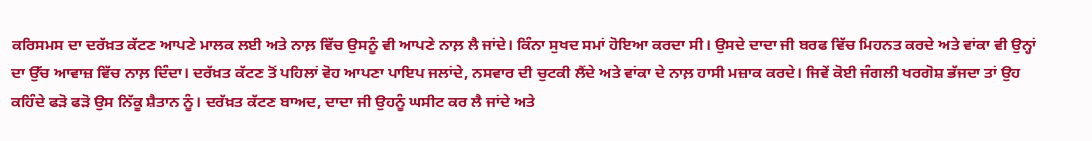ਕਰਿਸਮਸ ਦਾ ਦਰੱਖ਼ਤ ਕੱਟਣ ਆਪਣੇ ਮਾਲਕ ਲਈ ਅਤੇ ਨਾਲ਼ ਵਿੱਚ ਉਸਨੂੰ ਵੀ ਆਪਣੇ ਨਾਲ਼ ਲੈ ਜਾਂਦੇ। ਕਿੰਨਾ ਸੁਖਦ ਸਮਾਂ ਹੋਇਆ ਕਰਦਾ ਸੀ। ਉਸਦੇ ਦਾਦਾ ਜੀ ਬਰਫ ਵਿੱਚ ਮਿਹਨਤ ਕਰਦੇ ਅਤੇ ਵਾਂਕਾ ਵੀ ਉਨ੍ਹਾਂ ਦਾ ਉੱਚ ਆਵਾਜ਼ ਵਿੱਚ ਨਾਲ਼ ਦਿੰਦਾ। ਦਰੱਖ਼ਤ ਕੱਟਣ ਤੋਂ ਪਹਿਲਾਂ ਵੋਹ ਆਪਣਾ ਪਾਇਪ ਜਲਾਂਦੇ, ਨਸਵਾਰ ਦੀ ਚੁਟਕੀ ਲੈਂਦੇ ਅਤੇ ਵਾਂਕਾ ਦੇ ਨਾਲ਼ ਹਾਸੀ ਮਜ਼ਾਕ ਕਰਦੇ। ਜਿਵੇਂ ਕੋਈ ਜੰਗਲੀ ਖਰਗੋਸ਼ ਭੱਜਦਾ ਤਾਂ ਉਹ ਕਹਿੰਦੇ ਫੜੋ ਫੜੋ ਉਸ ਨਿੱਕੂ ਸ਼ੈਤਾਨ ਨੂੰ। ਦਰੱਖ਼ਤ ਕੱਟਣ ਬਾਅਦ, ਦਾਦਾ ਜੀ ਉਹਨੂੰ ਘਸੀਟ ਕਰ ਲੈ ਜਾਂਦੇ ਅਤੇ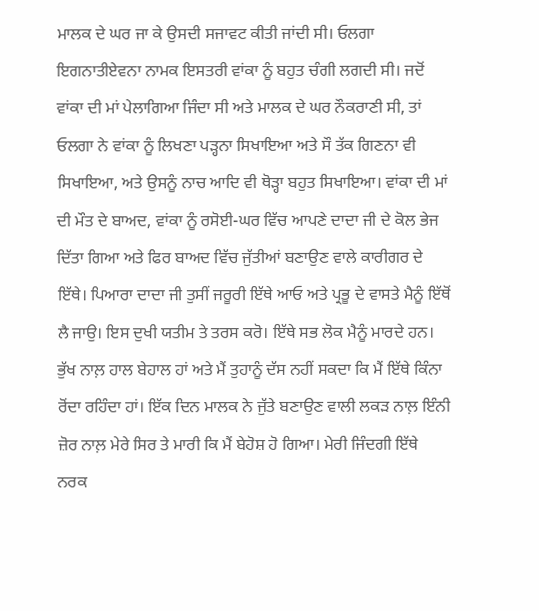ਮਾਲਕ ਦੇ ਘਰ ਜਾ ਕੇ ਉਸਦੀ ਸਜਾਵਟ ਕੀਤੀ ਜਾਂਦੀ ਸੀ। ਓਲਗਾ ਇਗਨਾਤੀਏਵਨਾ ਨਾਮਕ ਇਸਤਰੀ ਵਾਂਕਾ ਨੂੰ ਬਹੁਤ ਚੰਗੀ ਲਗਦੀ ਸੀ। ਜਦੋਂ ਵਾਂਕਾ ਦੀ ਮਾਂ ਪੇਲਾਗਿਆ ਜਿੰਦਾ ਸੀ ਅਤੇ ਮਾਲਕ ਦੇ ਘਰ ਨੌਕਰਾਣੀ ਸੀ, ਤਾਂ ਓਲਗਾ ਨੇ ਵਾਂਕਾ ਨੂੰ ਲਿਖਣਾ ਪੜ੍ਹਨਾ ਸਿਖਾਇਆ ਅਤੇ ਸੌ ਤੱਕ ਗਿਣਨਾ ਵੀ ਸਿਖਾਇਆ, ਅਤੇ ਉਸਨੂੰ ਨਾਚ ਆਦਿ ਵੀ ਥੋੜ੍ਹਾ ਬਹੁਤ ਸਿਖਾਇਆ। ਵਾਂਕਾ ਦੀ ਮਾਂ ਦੀ ਮੌਤ ਦੇ ਬਾਅਦ, ਵਾਂਕਾ ਨੂੰ ਰਸੋਈ-ਘਰ ਵਿੱਚ ਆਪਣੇ ਦਾਦਾ ਜੀ ਦੇ ਕੋਲ ਭੇਜ ਦਿੱਤਾ ਗਿਆ ਅਤੇ ਫਿਰ ਬਾਅਦ ਵਿੱਚ ਜੁੱਤੀਆਂ ਬਣਾਉਣ ਵਾਲੇ ਕਾਰੀਗਰ ਦੇ ਇੱਥੇ। ਪਿਆਰਾ ਦਾਦਾ ਜੀ ਤੁਸੀਂ ਜਰੂਰੀ ਇੱਥੇ ਆਓ ਅਤੇ ਪ੍ਰਭੂ ਦੇ ਵਾਸਤੇ ਮੈਨੂੰ ਇੱਥੋਂ ਲੈ ਜਾਉ। ਇਸ ਦੁਖੀ ਯਤੀਮ ਤੇ ਤਰਸ ਕਰੋ। ਇੱਥੇ ਸਭ ਲੋਕ ਮੈਨੂੰ ਮਾਰਦੇ ਹਨ। ਭੁੱਖ ਨਾਲ਼ ਹਾਲ ਬੇਹਾਲ ਹਾਂ ਅਤੇ ਮੈਂ ਤੁਹਾਨੂੰ ਦੱਸ ਨਹੀਂ ਸਕਦਾ ਕਿ ਮੈਂ ਇੱਥੇ ਕਿੰਨਾ ਰੋਂਦਾ ਰਹਿੰਦਾ ਹਾਂ। ਇੱਕ ਦਿਨ ਮਾਲਕ ਨੇ ਜੁੱਤੇ ਬਣਾਉਣ ਵਾਲੀ ਲਕੜ ਨਾਲ਼ ਇੰਨੀ ਜ਼ੋਰ ਨਾਲ਼ ਮੇਰੇ ਸਿਰ ਤੇ ਮਾਰੀ ਕਿ ਮੈਂ ਬੇਹੋਸ਼ ਹੋ ਗਿਆ। ਮੇਰੀ ਜਿੰਦਗੀ ਇੱਥੇ ਨਰਕ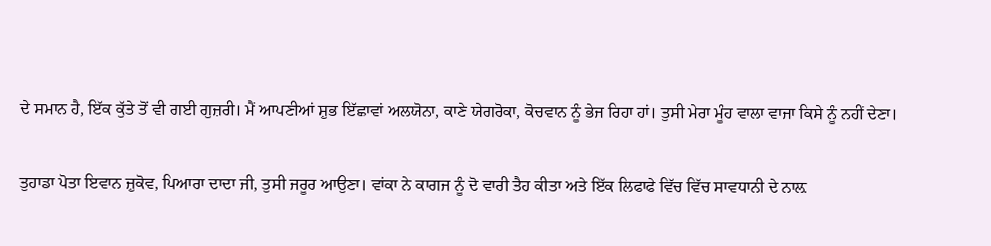ਦੇ ਸਮਾਨ ਹੈ, ਇੱਕ ਕੁੱਤੇ ਤੋਂ ਵੀ ਗਈ ਗੁਜ਼ਰੀ। ਮੈਂ ਆਪਣੀਆਂ ਸ਼ੁਭ ਇੱਛਾਵਾਂ ਅਲਯੋਨਾ, ਕਾਣੇ ਯੇਗਰੋਕਾ, ਕੋਚਵਾਨ ਨੂੰ ਭੇਜ ਰਿਹਾ ਹਾਂ। ਤੁਸੀ ਮੇਰਾ ਮੂੰਹ ਵਾਲਾ ਵਾਜਾ ਕਿਸੇ ਨੂੰ ਨਹੀਂ ਦੇਣਾ।

ਤੁਹਾਡਾ ਪੋਤਾ ਇਵਾਨ ਜ਼ੁਕੋਵ, ਪਿਆਰਾ ਦਾਦਾ ਜੀ, ਤੁਸੀ ਜਰੂਰ ਆਉਣਾ। ਵਾਂਕਾ ਨੇ ਕਾਗਜ ਨੂੰ ਦੋ ਵਾਰੀ ਤੈਹ ਕੀਤਾ ਅਤੇ ਇੱਕ ਲਿਫਾਫੇ ਵਿੱਚ ਵਿੱਚ ਸਾਵਧਾਨੀ ਦੇ ਨਾਲ਼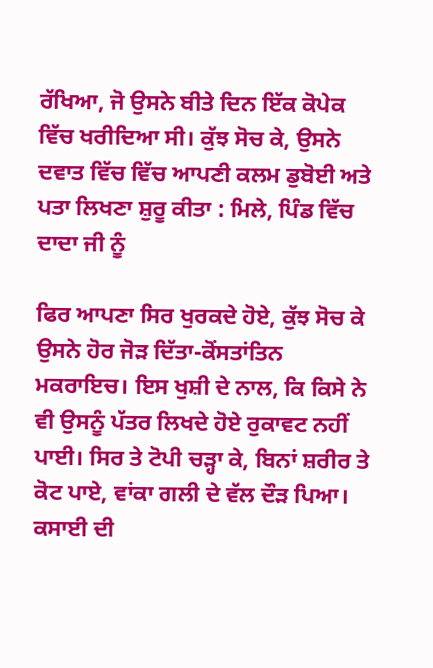ਰੱਖਿਆ, ਜੋ ਉਸਨੇ ਬੀਤੇ ਦਿਨ ਇੱਕ ਕੋਪੇਕ ਵਿੱਚ ਖਰੀਦਿਆ ਸੀ। ਕੁੱਝ ਸੋਚ ਕੇ, ਉਸਨੇ ਦਵਾਤ ਵਿੱਚ ਵਿੱਚ ਆਪਣੀ ਕਲਮ ਡੁਬੋਈ ਅਤੇ ਪਤਾ ਲਿਖਣਾ ਸ਼ੁਰੂ ਕੀਤਾ : ਮਿਲੇ, ਪਿੰਡ ਵਿੱਚ ਦਾਦਾ ਜੀ ਨੂੰ

ਫਿਰ ਆਪਣਾ ਸਿਰ ਖੁਰਕਦੇ ਹੋਏ, ਕੁੱਝ ਸੋਚ ਕੇ ਉਸਨੇ ਹੋਰ ਜੋੜ ਦਿੱਤਾ-ਕੋਂਸਤਾਂਤਿਨ ਮਕਰਾਇਚ। ਇਸ ਖੁਸ਼ੀ ਦੇ ਨਾਲ, ਕਿ ਕਿਸੇ ਨੇ ਵੀ ਉਸਨੂੰ ਪੱਤਰ ਲਿਖਦੇ ਹੋਏ ਰੁਕਾਵਟ ਨਹੀਂ ਪਾਈ। ਸਿਰ ਤੇ ਟੋਪੀ ਚੜ੍ਹਾ ਕੇ, ਬਿਨਾਂ ਸ਼ਰੀਰ ਤੇ ਕੋਟ ਪਾਏ, ਵਾਂਕਾ ਗਲੀ ਦੇ ਵੱਲ ਦੌੜ ਪਿਆ। ਕਸਾਈ ਦੀ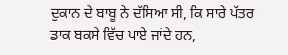ਦੁਕਾਨ ਦੇ ਬਾਬੂ ਨੇ ਦੱਸਿਆ ਸੀ, ਕਿ ਸਾਰੇ ਪੱਤਰ ਡਾਕ ਬਕਸੇ ਵਿੱਚ ਪਾਏ ਜਾਂਦੇ ਹਨ,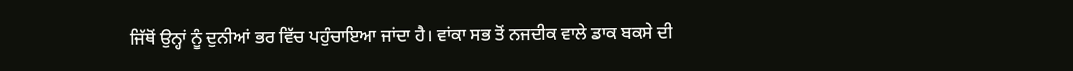ਜਿੱਥੋਂ ਉਨ੍ਹਾਂ ਨੂੰ ਦੁਨੀਆਂ ਭਰ ਵਿੱਚ ਪਹੁੰਚਾਇਆ ਜਾਂਦਾ ਹੈ। ਵਾਂਕਾ ਸਭ ਤੋਂ ਨਜਦੀਕ ਵਾਲੇ ਡਾਕ ਬਕਸੇ ਦੀ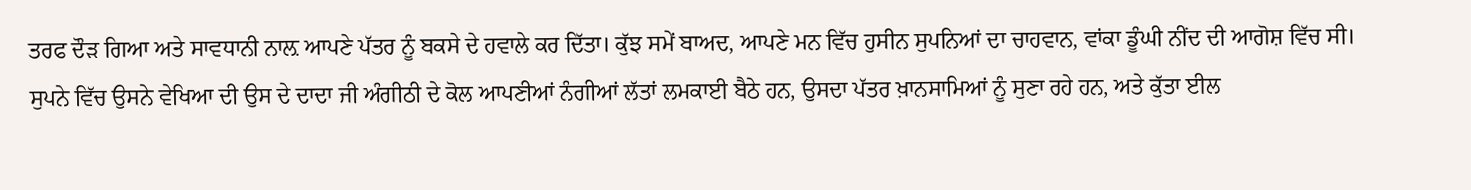ਤਰਫ ਦੌੜ ਗਿਆ ਅਤੇ ਸਾਵਧਾਨੀ ਨਾਲ਼ ਆਪਣੇ ਪੱਤਰ ਨੂੰ ਬਕਸੇ ਦੇ ਹਵਾਲੇ ਕਰ ਦਿੱਤਾ। ਕੁੱਝ ਸਮੇਂ ਬਾਅਦ, ਆਪਣੇ ਮਨ ਵਿੱਚ ਹੁਸੀਨ ਸੁਪਨਿਆਂ ਦਾ ਚਾਹਵਾਨ, ਵਾਂਕਾ ਡੂੰਘੀ ਨੀਂਦ ਦੀ ਆਗੋਸ਼ ਵਿੱਚ ਸੀ। ਸੁਪਨੇ ਵਿੱਚ ਉਸਨੇ ਵੇਖਿਆ ਦੀ ਉਸ ਦੇ ਦਾਦਾ ਜੀ ਅੰਗੀਠੀ ਦੇ ਕੋਲ ਆਪਣੀਆਂ ਨੰਗੀਆਂ ਲੱਤਾਂ ਲਮਕਾਈ ਬੈਠੇ ਹਨ, ਉਸਦਾ ਪੱਤਰ ਖ਼ਾਨਸਾਮਿਆਂ ਨੂੰ ਸੁਣਾ ਰਹੇ ਹਨ, ਅਤੇ ਕੁੱਤਾ ਈਲ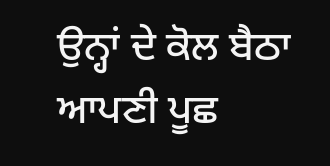ਉਨ੍ਹਾਂ ਦੇ ਕੋਲ ਬੈਠਾ ਆਪਣੀ ਪੂਛ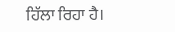ਹਿੱਲਾ ਰਿਹਾ ਹੈ।